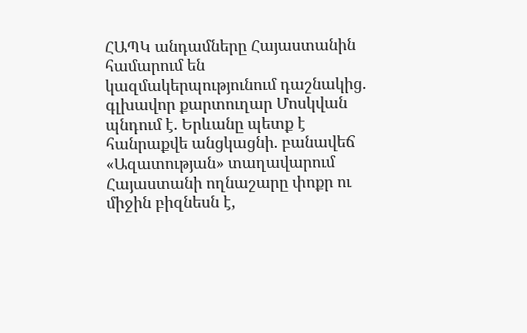ՀԱՊԿ անդամները Հայաստանին համարում են կազմակերպությունում դաշնակից. գլխավոր քարտուղար Մոսկվան պնդում է. Երևանը պետք է հանրաքվե անցկացնի. բանավեճ «Ազատության» տաղավարում Հայաստանի ողնաշարը փոքր ու միջին բիզնեսն է,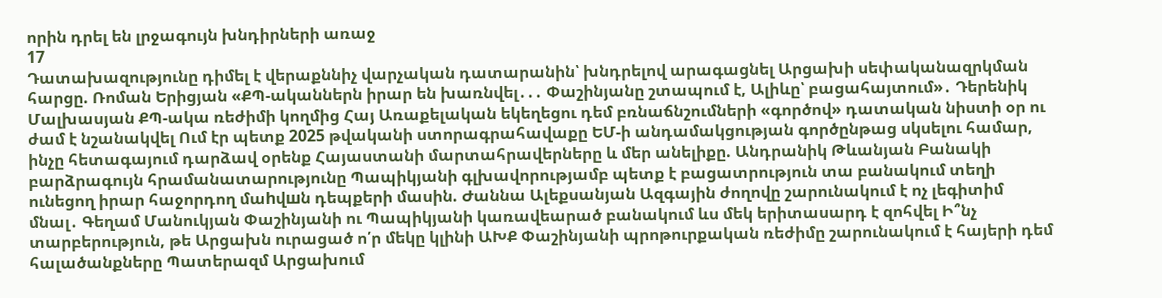որին դրել են լրջագույն խնդիրների առաջ
17
Դատախազությունը դիմել է վերաքննիչ վարչական դատարանին՝ խնդրելով արագացնել Արցախի սեփականազրկման հարցը. Ռոման Երիցյան «ՔՊ-ականներն իրար են խառնվել․․․ Փաշինյանը շտապում է, Ալիևը՝ բացահայտում»․ Դերենիկ Մալխասյան ՔՊ-ակա ռեժիմի կողմից Հայ Առաքելական եկեղեցու դեմ բռնաճնշումների «գործով» դատական նիստի օր ու ժամ է նշանակվել Ում էր պետք 2025 թվականի ստորագրահավաքը ԵՄ-ի անդամակցության գործընթաց սկսելու համար, ինչը հետագայում դարձավ օրենք Հայաստանի մարտահրավերները և մեր անելիքը. Անդրանիկ Թևանյան Բանակի բարձրագույն հրամանատարությունը Պապիկյանի գլխավորությամբ պետք է բացատրություն տա բանակում տեղի ունեցող իրար հաջորդող մաhվшն դեպքերի մասին. Ժաննա Ալեքսանյան Ազգային ժողովը շարունակում է ոչ լեգիտիմ մնալ․ Գեղամ Մանուկյան Փաշինյանի ու Պապիկյանի կառավեարած բանակում ևս մեկ երիտասարդ է զոհվել Ի՞նչ տարբերություն, թե Արցախն ուրացած ո՛ր մեկը կլինի ԱԽՔ Փաշինյանի պրոթուրքական ռեժիմը շարունակում է հայերի դեմ հալածանքները Պատերազմ Արցախում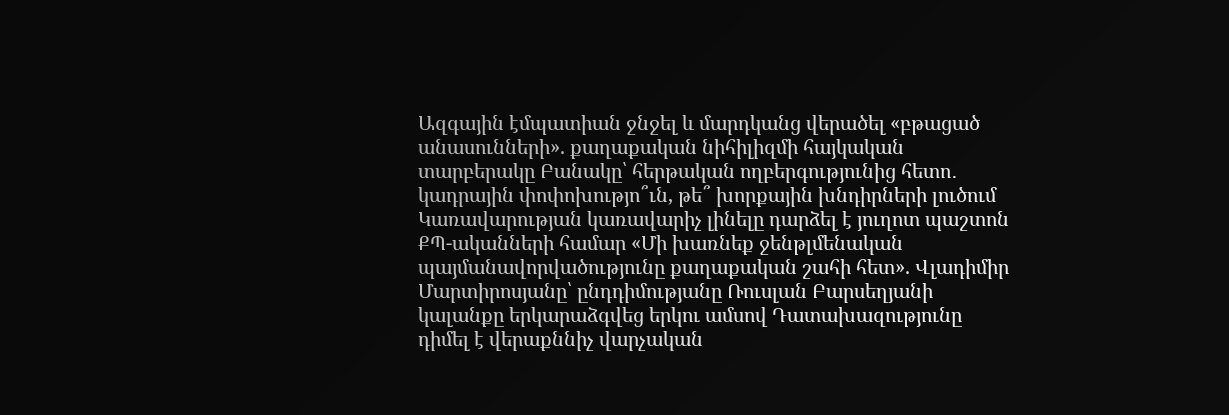Ազգային էմպատիան ջնջել և մարդկանց վերածել «բթացած անասունների». քաղաքական նիհիլիզմի հայկական տարբերակը Բանակը՝ հերթական ողբերգությունից հետո․ կադրային փոփոխությո՞ւն, թե՞ խորքային խնդիրների լուծում Կառավարության կառավարիչ լինելը դարձել է յուղոտ պաշտոն ՔՊ-ականների համար «Մի խառնեք ջենթլմենական պայմանավորվածությունը քաղաքական շահի հետ». Վլադիմիր Մարտիրոսյանը՝ ընդդիմությանը Ռուսլան Բարսեղյանի կալանքը երկարաձգվեց երկու ամսով Դատախազությունը դիմել է վերաքննիչ վարչական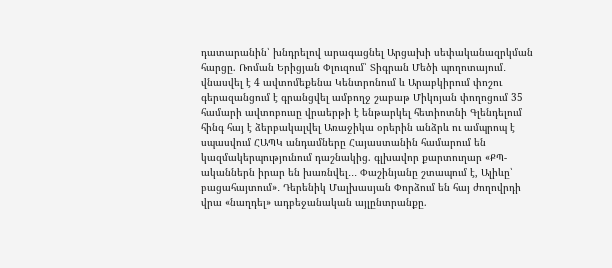դատարանին՝ խնդրելով արագացնել Արցախի սեփականազրկման հարցը. Ռոման Երիցյան Փլուզում՝ Տիգրան Մեծի պողոտայում․ վնասվել է 4 ավտոմեքենա Կենտրոնում և Արաբկիրում փոշու գերազանցում է գրանցվել ամբողջ շաբաթ Միկոյան փողոցում 35 համարի ավտոբուսը վրաերթի է ենթարկել հետիոտնի Գլենդելում հինգ հայ է ձերբակալվել Առաջիկա օրերին անձրև ու ամպրոպ է սպասվում ՀԱՊԿ անդամները Հայաստանին համարում են կազմակերպությունում դաշնակից. գլխավոր քարտուղար «ՔՊ-ականներն իրար են խառնվել․․․ Փաշինյանը շտապում է, Ալիևը՝ բացահայտում»․ Դերենիկ Մալխասյան Փորձում են հայ ժողովրդի վրա «նաղդել» ադբեջանական այլընտրանքը.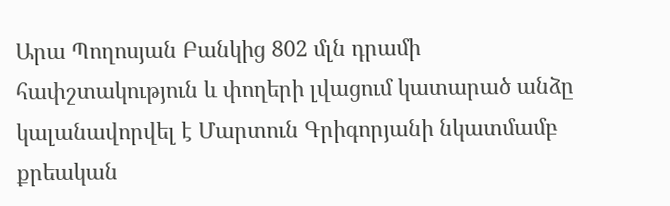Արա Պողոսյան Բանկից 802 մլն դրամի հափշտակություն և փողերի լվացում կատարած անձը կալանավորվել է Մարտուն Գրիգորյանի նկատմամբ քրեական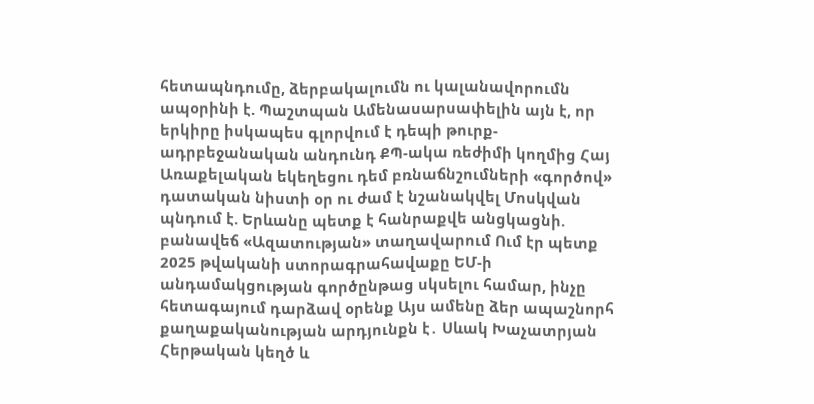հետապնդումը, ձերբակալումն ու կալանավորումն ապօրինի է. Պաշտպան Ամենասարսափելին այն է, որ երկիրը իսկապես գլորվում է դեպի թուրք-ադրբեջանական անդունդ ՔՊ-ակա ռեժիմի կողմից Հայ Առաքելական եկեղեցու դեմ բռնաճնշումների «գործով» դատական նիստի օր ու ժամ է նշանակվել Մոսկվան պնդում է. Երևանը պետք է հանրաքվե անցկացնի. բանավեճ «Ազատության» տաղավարում Ում էր պետք 2025 թվականի ստորագրահավաքը ԵՄ-ի անդամակցության գործընթաց սկսելու համար, ինչը հետագայում դարձավ օրենք Այս ամենը ձեր ապաշնորհ քաղաքականության արդյունքն է․ Սևակ Խաչատրյան Հերթական կեղծ և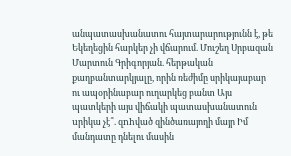անպատասխանատու հայտարարությունն է, թե Եկեղեցին հարկեր չի վճարում. Մուշեղ Սրբազան Մարտուն Գրիգորյան. հերթական քաղբանտարկյալը, որին ռեժիմը սրիկայաբար ու ապօրինաբար ուղարկեց բանտ Այս պատկերի այս վիճակի պատասխանատուն uրիկա չէ՞. զnhված զինծառայողի մայր Իմ մանդատը դնելու մասին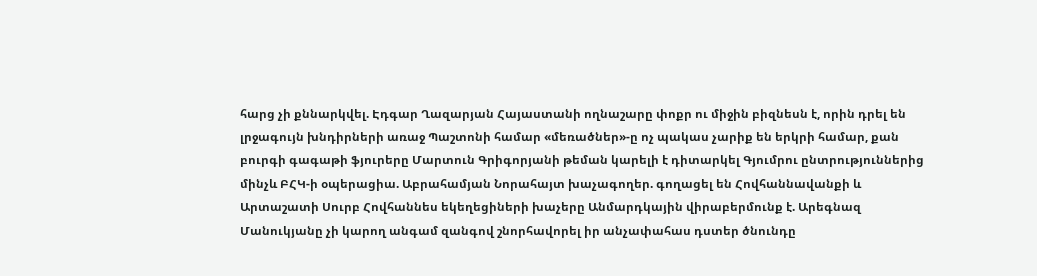հարց չի քննարկվել. Էդգար Ղազարյան Հայաստանի ողնաշարը փոքր ու միջին բիզնեսն է, որին դրել են լրջագույն խնդիրների առաջ Պաշտոնի համար «մեռածներ»-ը ոչ պակաս չարիք են երկրի համար, քան բուրգի գագաթի ֆյուրերը Մարտուն Գրիգորյանի թեման կարելի է դիտարկել Գյումրու ընտրություններից մինչև ԲՀԿ-ի օպերացիա. Աբրահամյան Նորահայտ խաչագողեր. գողացել են Հովհաննավանքի և Արտաշատի Սուրբ Հովհաննես եկեղեցիների խաչերը Անմարդկային վիրաբերմունք է. Արեգնազ Մանուկյանը չի կարող անգամ զանգով շնորհավորել իր անչափահաս դստեր ծնունդը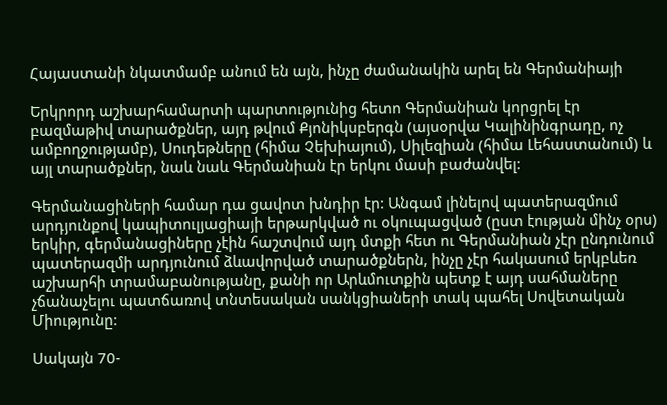Հայաստանի նկատմամբ անում են այն, ինչը ժամանակին արել են Գերմանիայի

Երկրորդ աշխարհամարտի պարտությունից հետո Գերմանիան կորցրել էր բազմաթիվ տարածքներ, այդ թվում Քյոնիկսբերգն (այսօրվա Կալինինգրադը, ոչ ամբողջությամբ), Սուդեթները (հիմա Չեխիայում), Սիլեզիան (հիմա Լեհաստանում) և այլ տարածքներ, նաև նաև Գերմանիան էր երկու մասի բաժանվել:

Գերմանացիների համար դա ցավոտ խնդիր էր: Անգամ լինելով պատերազմում արդյունքով կապիտուլյացիայի երթարկված ու օկուպացված (ըստ էության մինչ օրս) երկիր, գերմանացիները չէին հաշտվում այդ մտքի հետ ու Գերմանիան չէր ընդունում պատերազմի արդյունում ձևավորված տարածքներն, ինչը չէր հակասում երկբևեռ աշխարհի տրամաբանությանը, քանի որ Արևմուտքին պետք է այդ սահմաները չճանաչելու պատճառով տնտեսական սանկցիաների տակ պահել Սովետական Միությունը:

Սակայն 70-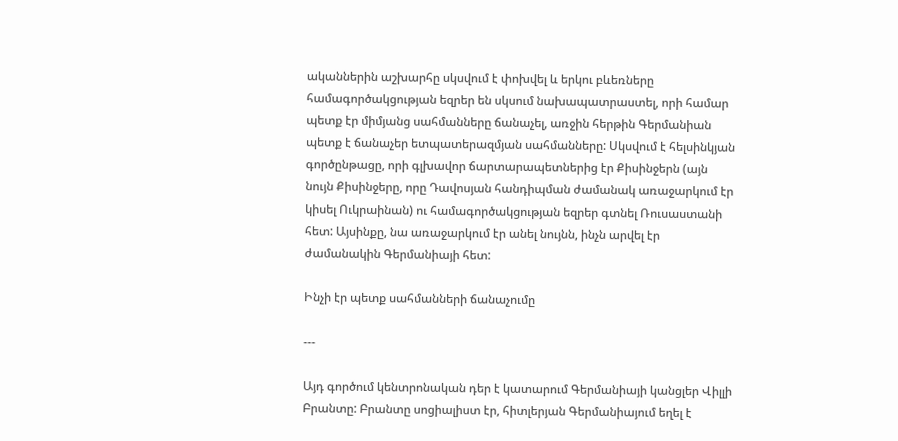ականներին աշխարհը սկսվում է փոխվել և երկու բևեռները համագործակցության եզրեր են սկսում նախապատրաստել, որի համար պետք էր միմյանց սահմանները ճանաչել, առջին հերթին Գերմանիան պետք է ճանաչեր ետպատերազմյան սահմանները: Սկսվում է հելսինկյան գործընթացը, որի գլխավոր ճարտարապետներից էր Քիսինջերն (այն նույն Քիսինջերը, որը Դավոսյան հանդիպման ժամանակ առաջարկում էր կիսել Ուկրաինան) ու համագործակցության եզրեր գտնել Ռուսաստանի հետ: Այսինքը, նա առաջարկում էր անել նույնն, ինչն արվել էր ժամանակին Գերմանիայի հետ:

Ինչի էր պետք սահմանների ճանաչումը

---

Այդ գործում կենտրոնական դեր է կատարում Գերմանիայի կանցլեր Վիլլի Բրանտը: Բրանտը սոցիալիստ էր, հիտլերյան Գերմանիայում եղել է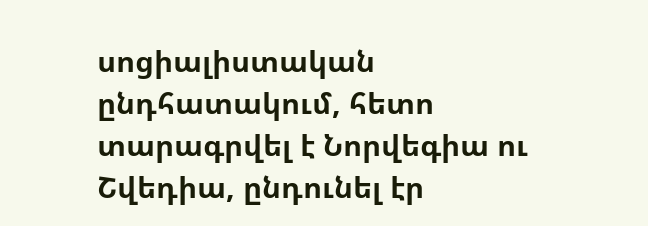սոցիալիստական ընդհատակում, հետո տարագրվել է Նորվեգիա ու Շվեդիա, ընդունել էր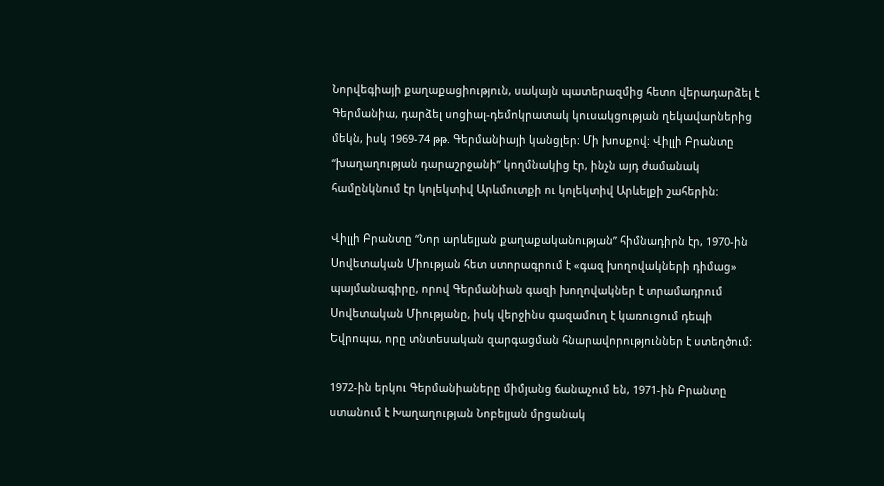Նորվեգիայի քաղաքացիություն, սակայն պատերազմից հետո վերադարձել է Գերմանիա, դարձել սոցիալ-դեմոկրատակ կուսակցության ղեկավարներից մեկն, իսկ 1969-74 թթ. Գերմանիայի կանցլեր: Մի խոսքով: Վիլլի Բրանտը “խաղաղության դարաշրջանի” կողմնակից էր, ինչն այդ ժամանակ համընկնում էր կոլեկտիվ Արևմուտքի ու կոլեկտիվ Արևելքի շահերին:

Վիլլի Բրանտը “Նոր արևելյան քաղաքականության” հիմնադիրն էր, 1970-ին Սովետական Միության հետ ստորագրում է «գազ խողովակների դիմաց» պայմանագիրը, որով Գերմանիան գազի խողովակներ է տրամադրում Սովետական Միությանը, իսկ վերջինս գազամուղ է կառուցում դեպի Եվրոպա, որը տնտեսական զարգացման հնարավորություններ է ստեղծում:

1972-ին երկու Գերմանիաները միմյանց ճանաչում են, 1971-ին Բրանտը ստանում է Խաղաղության Նոբելյան մրցանակ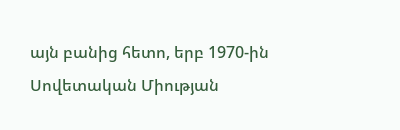այն բանից հետո, երբ 1970-ին Սովետական Միության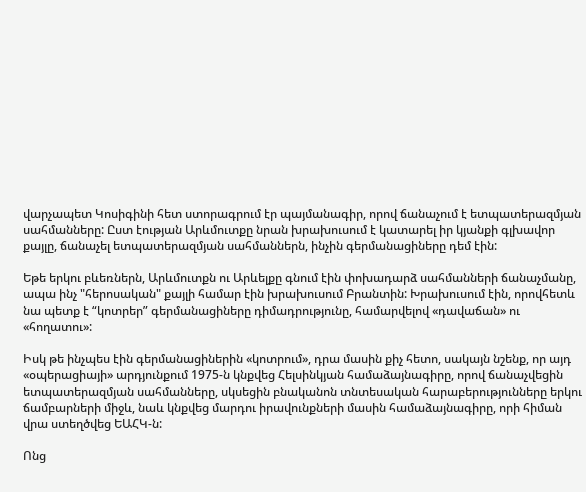վարչապետ Կոսիգինի հետ ստորագրում էր պայմանագիր, որով ճանաչում է ետպատերազմյան սահմանները: Ըստ էության Արևմուտքը նրան խրախուսում է կատարել իր կյանքի գլխավոր քայլը, ճանաչել ետպատերազմյան սահմաններն, ինչին գերմանացիները դեմ էին:

Եթե երկու բևեռներն, Արևմուտքն ու Արևելքը գնում էին փոխադարձ սահմանների ճանաչմանը, ապա ինչ "հերոսական" քայլի համար էին խրախուսում Բրանտին: Խրախուսում էին, որովհետև նա պետք է “կոտրեր” գերմանացիները դիմադրությունը, համարվելով «դավաճան» ու «հողատու»:

Իսկ թե ինչպես էին գերմանացիներին «կոտրում», դրա մասին քիչ հետո, սակայն նշենք, որ այդ «օպերացիայի» արդյունքում 1975-ն կնքվեց Հելսինկյան համաձայնագիրը, որով ճանաչվեցին ետպատերազմյան սահմանները, սկսեցին բնականոն տնտեսական հարաբերությունները երկու ճամբարների միջև, նաև կնքվեց մարդու իրավունքների մասին համաձայնագիրը, որի հիման վրա ստեղծվեց ԵԱՀԿ-ն:

Ոնց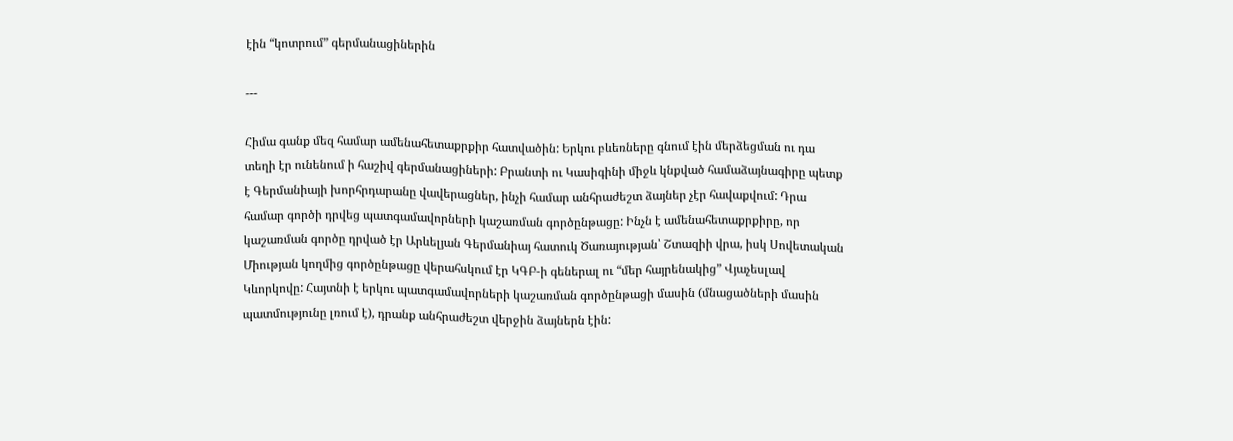էին “կոտրում” գերմանացիներին

---

Հիմա գանք մեզ համար ամենահետաքրքիր հատվածին: Երկու բևեռները գնում էին մերձեցման ու դա տեղի էր ունենում ի հաշիվ գերմանացիների: Բրանտի ու Կասիգինի միջև կնքված համաձայնագիրը պետք է Գերմանիայի խորհրդարանը վավերացներ, ինչի համար անհրաժեշտ ձայներ չէր հավաքվում: Դրա համար գործի դրվեց պատգամավորների կաշառման գործընթացը: Ինչն է ամենահետաքրքիրը, որ կաշառման գործը դրված էր Արևելյան Գերմանիայ հատուկ Ծառայության՝ Շտազիի վրա, իսկ Սովետական Միության կողմից գործընթացը վերահսկում էր ԿԳԲ-ի գեներալ ու “մեր հայրենակից” Վյաչեսլավ Կևորկովը: Հայտնի է երկու պատգամավորների կաշառման գործընթացի մասին (մնացածների մասին պատմությունը լռում է), դրանք անհրաժեշտ վերջին ձայներն էին: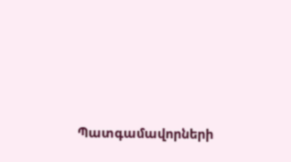Պատգամավորների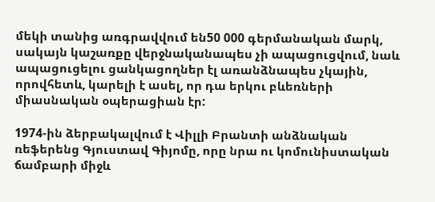մեկի տանից առգրավվում են50 000 գերմանական մարկ, սակայն կաշառքը վերջնականապես չի ապացուցվում, նաև ապացուցելու ցանկացողներ էլ առանձնապես չկային, որովհետև, կարելի է ասել, որ դա երկու բևեռների միասնական օպերացիան էր:

1974-ին ձերբակալվում է Վիլլի Բրանտի անձնական ռեֆերենց Գյուստավ Գիյոմը, որը նրա ու կոմունիստական ճամբարի միջև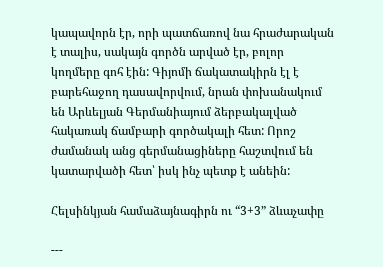կապավորն էր, որի պատճառով նա հրաժարական է տալիս, սակայն գործն արված էր, բոլոր կողմերը գոհ էին: Գիյոմի ճակատակիրն էլ է բարեհաջող դասավորվում, նրան փոխանակում են Արևելյան Գերմանիայում ձերբակալված հակառակ ճամբարի գործակալի հետ: Որոշ ժամանակ անց գերմանացիները հաշտվում են կատարվածի հետ՝ իսկ ինչ պետք է անեին:

Հելսինկյան համաձայնագիրն ու “3+3” ձևաչափը

---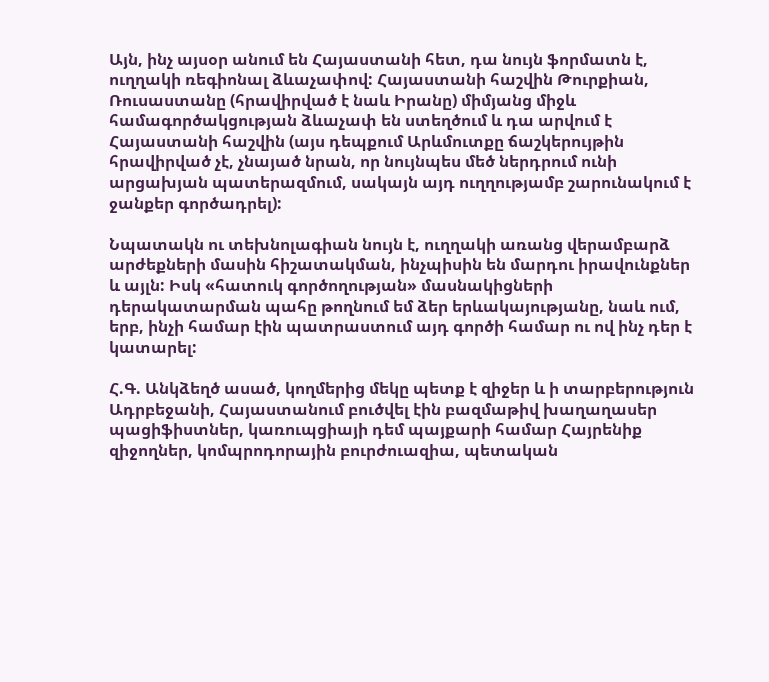Այն, ինչ այսօր անում են Հայաստանի հետ, դա նույն ֆորմատն է, ուղղակի ռեգիոնալ ձևաչափով: Հայաստանի հաշվին Թուրքիան, Ռուսաստանը (հրավիրված է նաև Իրանը) միմյանց միջև համագործակցության ձևաչափ են ստեղծում և դա արվում է Հայաստանի հաշվին (այս դեպքում Արևմուտքը ճաշկերույթին հրավիրված չէ, չնայած նրան, որ նույնպես մեծ ներդրում ունի արցախյան պատերազմում, սակայն այդ ուղղությամբ շարունակում է ջանքեր գործադրել):

Նպատակն ու տեխնոլագիան նույն է, ուղղակի առանց վերամբարձ արժեքների մասին հիշատակման, ինչպիսին են մարդու իրավունքներ և այլն: Իսկ «հատուկ գործողության» մասնակիցների դերակատարման պահը թողնում եմ ձեր երևակայությանը, նաև ում, երբ, ինչի համար էին պատրաստում այդ գործի համար ու ով ինչ դեր է կատարել:

Հ.Գ. Անկձեղծ ասած, կողմերից մեկը պետք է զիջեր և ի տարբերություն Ադրբեջանի, Հայաստանում բուծվել էին բազմաթիվ խաղաղասեր պացիֆիստներ, կառուպցիայի դեմ պայքարի համար Հայրենիք զիջողներ, կոմպրոդորային բուրժուազիա, պետական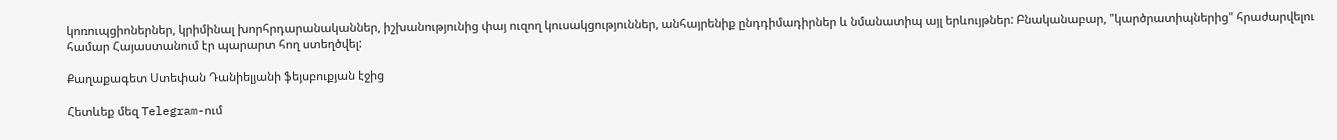կոռուպցիոներներ, կրիմինալ խորհրդարանականներ, իշխանությունից փայ ուզող կուսակցություններ, անհայրենիք ընդդիմադիրներ և նմանատիպ այլ երևույթներ: Բնականաբար, "կարծրատիպներից" հրաժարվելու համար Հայաստանում էր պարարտ հող ստեղծվել:

Քաղաքագետ Ստեփան Դանիելյանի ֆեյսբուքյան էջից

Հետևեք մեզ Telegram-ում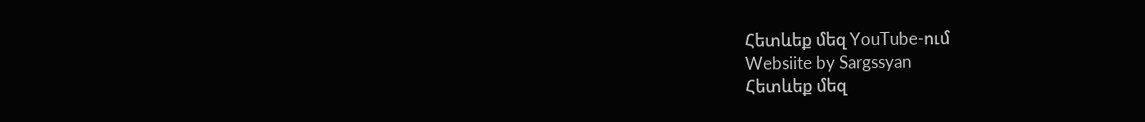Հետևեք մեզ YouTube-ում
Websiite by Sargssyan
Հետևեք մեզ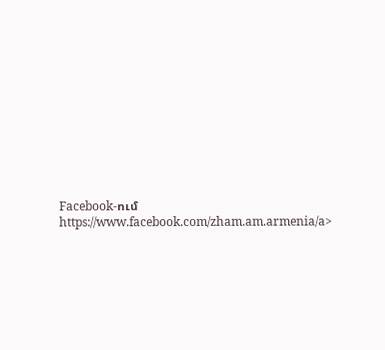Facebook-ում https://www.facebook.com/zham.am.armenia/a>